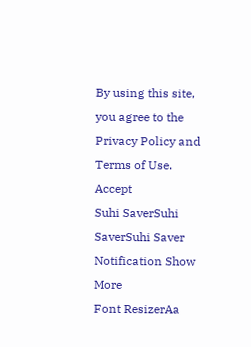By using this site, you agree to the Privacy Policy and Terms of Use.
Accept
Suhi SaverSuhi SaverSuhi Saver
Notification Show More
Font ResizerAa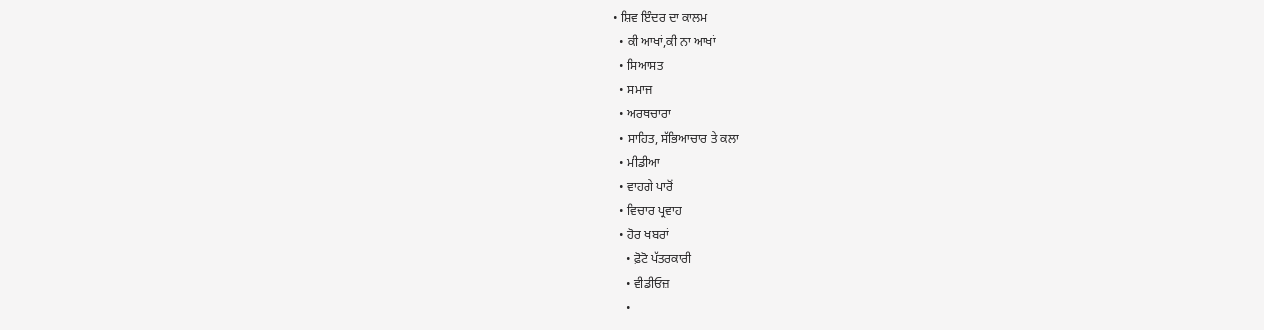• ਸ਼ਿਵ ਇੰਦਰ ਦਾ ਕਾਲਮ
  • ਕੀ ਆਖਾਂ,ਕੀ ਨਾ ਆਖਾਂ
  • ਸਿਆਸਤ
  • ਸਮਾਜ
  • ਅਰਥਚਾਰਾ
  • ਸਾਹਿਤ, ਸੱਭਿਆਚਾਰ ਤੇ ਕਲਾ
  • ਮੀਡੀਆ
  • ਵਾਹਗੇ ਪਾਰੋਂ
  • ਵਿਚਾਰ ਪ੍ਰਵਾਹ
  • ਹੋਰ ਖਬਰਾਂ
    • ਫ਼ੋਟੋ ਪੱਤਰਕਾਰੀ
    • ਵੀਡੀਓਜ਼
    •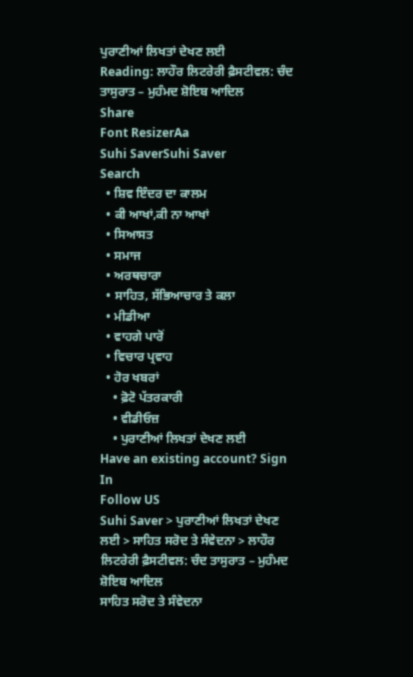ਪੁਰਾਣੀਆਂ ਲਿਖਤਾਂ ਦੇਖਣ ਲਈ
Reading: ਲਾਹੌਰ ਲਿਟਰੇਰੀ ਫ਼ੈਸਟੀਵਲ: ਚੰਦ ਤਾਸੁਰਾਤ – ਮੁਹੰਮਦ ਸ਼ੋਇਬ ਆਦਿਲ
Share
Font ResizerAa
Suhi SaverSuhi Saver
Search
  • ਸ਼ਿਵ ਇੰਦਰ ਦਾ ਕਾਲਮ
  • ਕੀ ਆਖਾਂ,ਕੀ ਨਾ ਆਖਾਂ
  • ਸਿਆਸਤ
  • ਸਮਾਜ
  • ਅਰਥਚਾਰਾ
  • ਸਾਹਿਤ, ਸੱਭਿਆਚਾਰ ਤੇ ਕਲਾ
  • ਮੀਡੀਆ
  • ਵਾਹਗੇ ਪਾਰੋਂ
  • ਵਿਚਾਰ ਪ੍ਰਵਾਹ
  • ਹੋਰ ਖਬਰਾਂ
    • ਫ਼ੋਟੋ ਪੱਤਰਕਾਰੀ
    • ਵੀਡੀਓਜ਼
    • ਪੁਰਾਣੀਆਂ ਲਿਖਤਾਂ ਦੇਖਣ ਲਈ
Have an existing account? Sign In
Follow US
Suhi Saver > ਪੁਰਾਣੀਆਂ ਲਿਖਤਾਂ ਦੇਖਣ ਲਈ > ਸਾਹਿਤ ਸਰੋਦ ਤੇ ਸੰਵੇਦਨਾ > ਲਾਹੌਰ ਲਿਟਰੇਰੀ ਫ਼ੈਸਟੀਵਲ: ਚੰਦ ਤਾਸੁਰਾਤ – ਮੁਹੰਮਦ ਸ਼ੋਇਬ ਆਦਿਲ
ਸਾਹਿਤ ਸਰੋਦ ਤੇ ਸੰਵੇਦਨਾ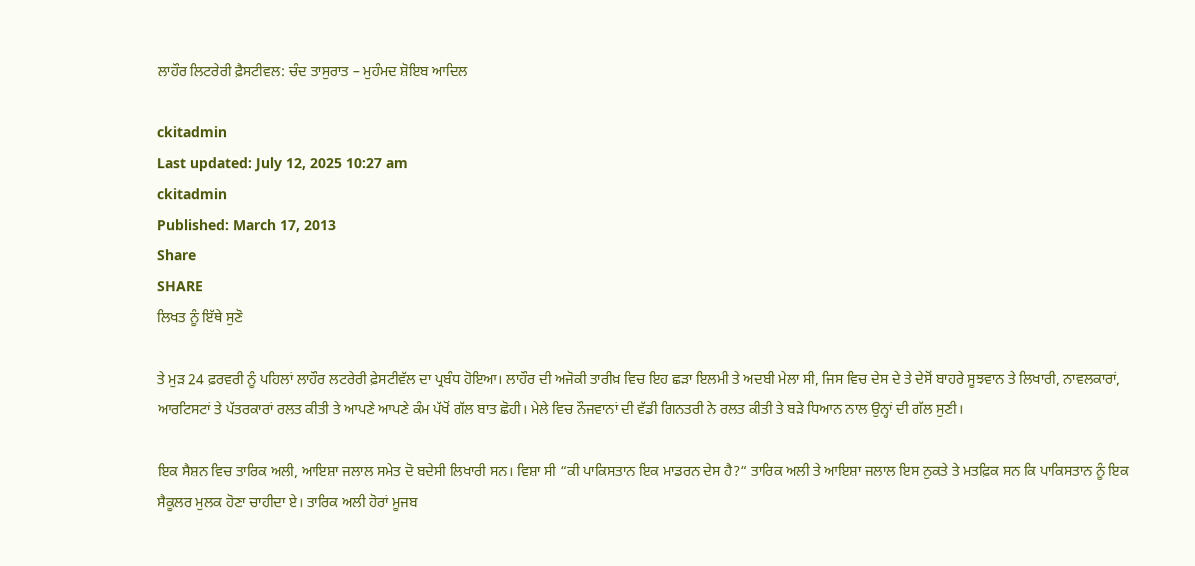ਲਾਹੌਰ ਲਿਟਰੇਰੀ ਫ਼ੈਸਟੀਵਲ: ਚੰਦ ਤਾਸੁਰਾਤ – ਮੁਹੰਮਦ ਸ਼ੋਇਬ ਆਦਿਲ

ckitadmin
Last updated: July 12, 2025 10:27 am
ckitadmin
Published: March 17, 2013
Share
SHARE
ਲਿਖਤ ਨੂੰ ਇੱਥੇ ਸੁਣੋ

ਤੇ ਮੁੜ 24 ਫ਼ਰਵਰੀ ਨੂੰ ਪਹਿਲਾਂ ਲਾਹੌਰ ਲਟਰੇਰੀ ਫ਼ੇਸਟੀਵੱਲ ਦਾ ਪ੍ਰਬੰਧ ਹੋਇਆ। ਲਾਹੌਰ ਦੀ ਅਜੋਕੀ ਤਾਰੀਖ਼ ਵਿਚ ਇਹ ਛੜਾ ਇਲਮੀ ਤੇ ਅਦਬੀ ਮੇਲਾ ਸੀ, ਜਿਸ ਵਿਚ ਦੇਸ ਦੇ ਤੇ ਦੇਸੋਂ ਬਾਹਰੇ ਸੂਝਵਾਨ ਤੇ ਲਿਖਾਰੀ, ਨਾਵਲਕਾਰਾਂ, ਆਰਟਿਸਟਾਂ ਤੇ ਪੱਤਰਕਾਰਾਂ ਰਲਤ ਕੀਤੀ ਤੇ ਆਪਣੇ ਆਪਣੇ ਕੰਮ ਪੱਖੋਂ ਗੱਲ ਬਾਤ ਛੋਹੀ। ਮੇਲੇ ਵਿਚ ਨੌਜਵਾਨਾਂ ਦੀ ਵੱਡੀ ਗਿਨਤਰੀ ਨੇ ਰਲਤ ਕੀਤੀ ਤੇ ਬੜੇ ਧਿਆਨ ਨਾਲ ਉਨ੍ਹਾਂ ਦੀ ਗੱਲ ਸੁਣੀ।

ਇਕ ਸੈਸ਼ਨ ਵਿਚ ਤਾਰਿਕ ਅਲੀ, ਆਇਸ਼ਾ ਜਲਾਲ ਸਮੇਤ ਦੋ ਬਦੇਸੀ ਲਿਖਾਰੀ ਸਨ। ਵਿਸ਼ਾ ਸੀ “ਕੀ ਪਾਕਿਸਤਾਨ ਇਕ ਮਾਡਰਨ ਦੇਸ ਹੈ?“ ਤਾਰਿਕ ਅਲੀ ਤੇ ਆਇਸ਼ਾ ਜਲਾਲ ਇਸ ਨੁਕਤੇ ਤੇ ਮਤਫ਼ਿਕ ਸਨ ਕਿ ਪਾਕਿਸਤਾਨ ਨੂੰ ਇਕ ਸੈਕੂਲਰ ਮੁਲਕ ਹੋਣਾ ਚਾਹੀਦਾ ਏ। ਤਾਰਿਕ ਅਲੀ ਹੋਰਾਂ ਮੂਜਬ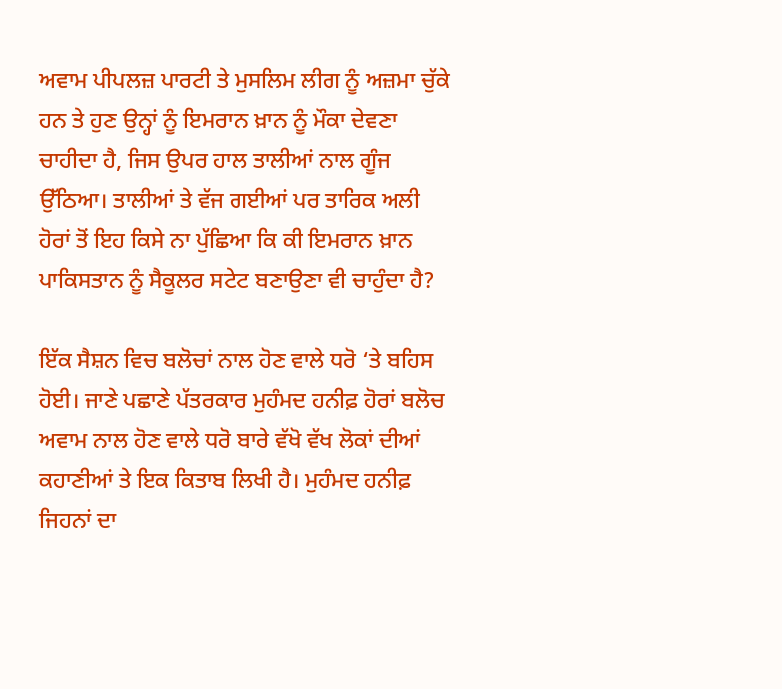ਅਵਾਮ ਪੀਪਲਜ਼ ਪਾਰਟੀ ਤੇ ਮੁਸਲਿਮ ਲੀਗ ਨੂੰ ਅਜ਼ਮਾ ਚੁੱਕੇ ਹਨ ਤੇ ਹੁਣ ਉਨ੍ਹਾਂ ਨੂੰ ਇਮਰਾਨ ਖ਼ਾਨ ਨੂੰ ਮੌਕਾ ਦੇਵਣਾ ਚਾਹੀਦਾ ਹੈ, ਜਿਸ ਉਪਰ ਹਾਲ ਤਾਲੀਆਂ ਨਾਲ ਗੂੰਜ ਉੱਠਿਆ। ਤਾਲੀਆਂ ਤੇ ਵੱਜ ਗਈਆਂ ਪਰ ਤਾਰਿਕ ਅਲੀ ਹੋਰਾਂ ਤੋਂ ਇਹ ਕਿਸੇ ਨਾ ਪੁੱਛਿਆ ਕਿ ਕੀ ਇਮਰਾਨ ਖ਼ਾਨ ਪਾਕਿਸਤਾਨ ਨੂੰ ਸੈਕੂਲਰ ਸਟੇਟ ਬਣਾਉਣਾ ਵੀ ਚਾਹੁੰਦਾ ਹੈ?

ਇੱਕ ਸੈਸ਼ਨ ਵਿਚ ਬਲੋਚਾਂ ਨਾਲ ਹੋਣ ਵਾਲੇ ਧਰੋ ‘ਤੇ ਬਹਿਸ ਹੋਈ। ਜਾਣੇ ਪਛਾਣੇ ਪੱਤਰਕਾਰ ਮੁਹੰਮਦ ਹਨੀਫ਼ ਹੋਰਾਂ ਬਲੋਚ ਅਵਾਮ ਨਾਲ ਹੋਣ ਵਾਲੇ ਧਰੋ ਬਾਰੇ ਵੱਖੋ ਵੱਖ ਲੋਕਾਂ ਦੀਆਂ ਕਹਾਣੀਆਂ ਤੇ ਇਕ ਕਿਤਾਬ ਲਿਖੀ ਹੈ। ਮੁਹੰਮਦ ਹਨੀਫ਼ ਜਿਹਨਾਂ ਦਾ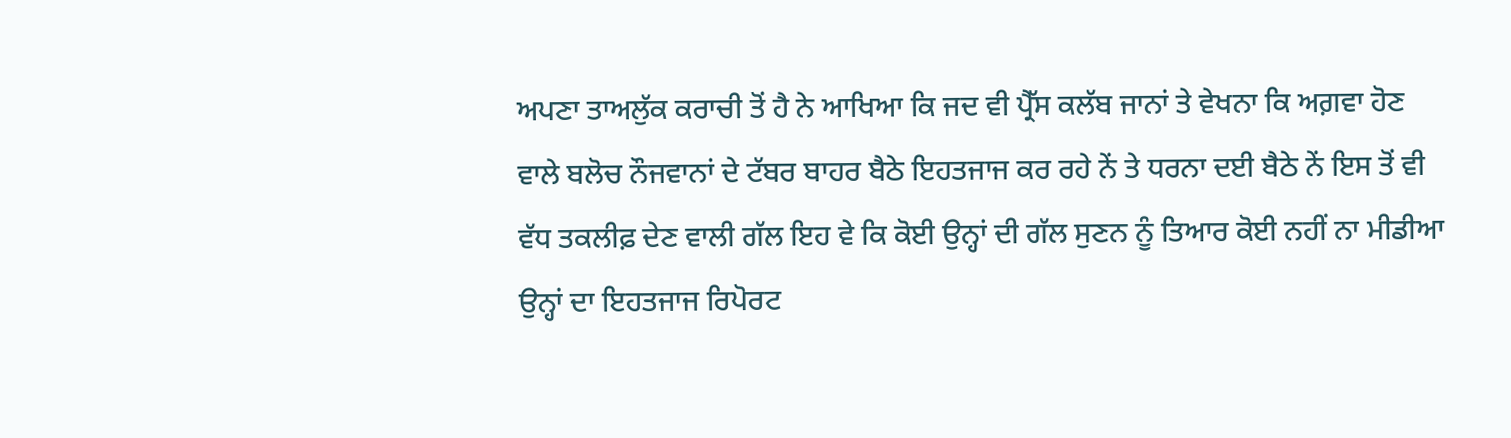ਅਪਣਾ ਤਾਅਲੁੱਕ ਕਰਾਚੀ ਤੋਂ ਹੈ ਨੇ ਆਖਿਆ ਕਿ ਜਦ ਵੀ ਪ੍ਰੈੱਸ ਕਲੱਬ ਜਾਨਾਂ ਤੇ ਵੇਖਨਾ ਕਿ ਅਗ਼ਵਾ ਹੋਣ ਵਾਲੇ ਬਲੋਚ ਨੌਜਵਾਨਾਂ ਦੇ ਟੱਬਰ ਬਾਹਰ ਬੈਠੇ ਇਹਤਜਾਜ ਕਰ ਰਹੇ ਨੇਂ ਤੇ ਧਰਨਾ ਦਈ ਬੈਠੇ ਨੇਂ ਇਸ ਤੋਂ ਵੀ ਵੱਧ ਤਕਲੀਫ਼ ਦੇਣ ਵਾਲੀ ਗੱਲ ਇਹ ਵੇ ਕਿ ਕੋਈ ਉਨ੍ਹਾਂ ਦੀ ਗੱਲ ਸੁਣਨ ਨੂੰ ਤਿਆਰ ਕੋਈ ਨਹੀਂ ਨਾ ਮੀਡੀਆ ਉਨ੍ਹਾਂ ਦਾ ਇਹਤਜਾਜ ਰਿਪੋਰਟ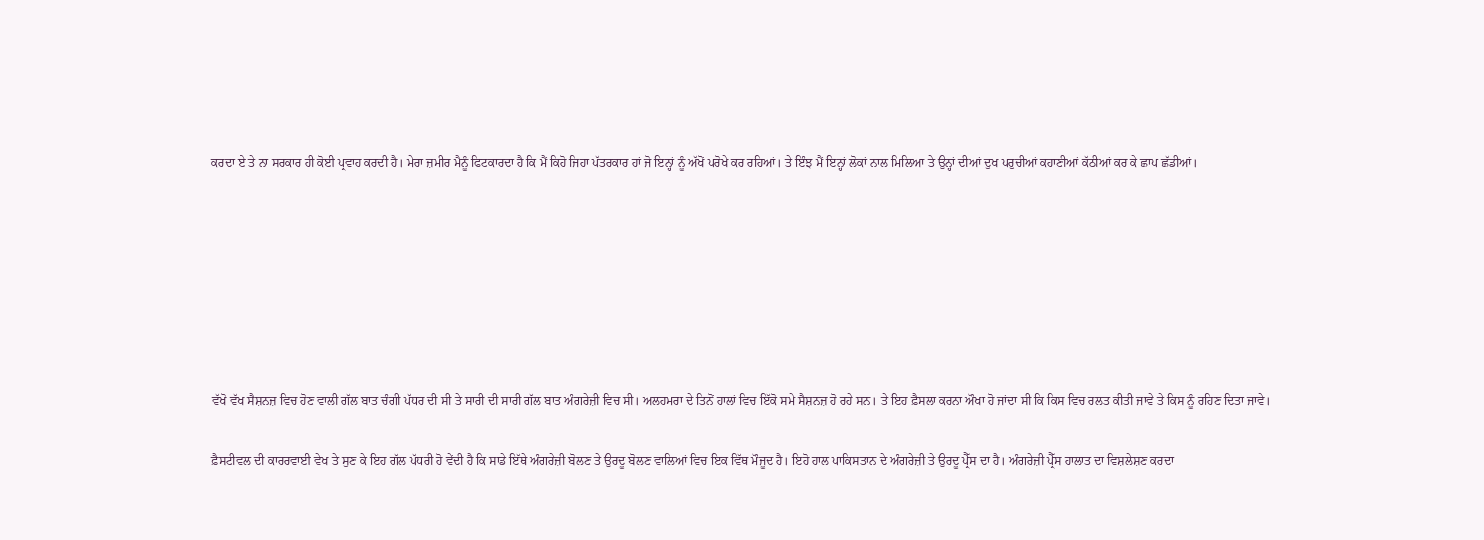ਕਰਦਾ ਏ ਤੇ ਨਾ ਸਰਕਾਰ ਹੀ ਕੋਈ ਪ੍ਰਵਾਹ ਕਰਦੀ ਹੈ। ਮੇਰਾ ਜ਼ਮੀਰ ਮੈਨੂੰ ਫਿਟਕਾਰਦਾ ਹੈ ਕਿ ਮੈਂ ਕਿਹੋ ਜਿਹਾ ਪੱਤਰਕਾਰ ਹਾਂ ਜੋ ਇਨ੍ਹਾਂ ਨੂੰ ਅੱਖੋਂ ਪਰੋਖੇ ਕਰ ਰਹਿਆਂ। ਤੇ ਇੰਝ ਮੈਂ ਇਨ੍ਹਾਂ ਲੋਕਾਂ ਨਾਲ ਮਿਲਿਆ ਤੇ ਉਨ੍ਹਾਂ ਦੀਆਂ ਦੁਖ ਪਰੁਚੀਆਂ ਕਹਾਣੀਆਂ ਕੱਠੀਆਂ ਕਰ ਕੇ ਛਾਪ ਛੱਡੀਆਂ।







ਵੱਖੋ ਵੱਖ ਸੈਸ਼ਨਜ਼ ਵਿਚ ਹੋਣ ਵਾਲੀ ਗੱਲ ਬਾਤ ਚੰਗੀ ਪੱਧਰ ਦੀ ਸੀ ਤੇ ਸਾਰੀ ਦੀ ਸਾਰੀ ਗੱਲ ਬਾਤ ਅੰਗਰੇਜ਼ੀ ਵਿਚ ਸੀ। ਅਲਹਮਰਾ ਦੇ ਤਿਨੋਂ ਹਾਲਾਂ ਵਿਚ ਇੱਕੋ ਸਮੇ ਸੈਸ਼ਨਜ਼ ਹੋ ਰਹੇ ਸਨ। ਤੇ ਇਹ ਫ਼ੈਸਲਾ ਕਰਨਾ ਔਖਾ ਹੋ ਜਾਂਦਾ ਸੀ ਕਿ ਕਿਸ ਵਿਚ ਰਲਤ ਕੀਤੀ ਜਾਵੇ ਤੇ ਕਿਸ ਨੂੰ ਰਹਿਣ ਦਿਤਾ ਜਾਵੇ।

ਫ਼ੈਸਟੀਵਲ ਦੀ ਕਾਰਰਵਾਈ ਵੇਖ ਤੇ ਸੁਣ ਕੇ ਇਹ ਗੱਲ ਪੱਧਰੀ ਹੋ ਵੇਂਦੀ ਹੈ ਕਿ ਸਾਡੇ ਇੱਥੇ ਅੰਗਰੇਜ਼ੀ ਬੋਲਣ ਤੇ ਉਰਦੂ ਬੋਲਣ ਵਾਲਿਆਂ ਵਿਚ ਇਕ ਵਿੱਥ ਮੌਜੂਦ ਹੈ। ਇਹੋ ਹਾਲ ਪਾਕਿਸਤਾਨ ਦੇ ਅੰਗਰੇਜ਼ੀ ਤੇ ਉਰਦੂ ਪ੍ਰੈੱਸ ਦਾ ਹੈ। ਅੰਗਰੇਜ਼ੀ ਪ੍ਰੈੱਸ ਹਾਲਾਤ ਦਾ ਵਿਸ਼ਲੇਸ਼ਣ ਕਰਦਾ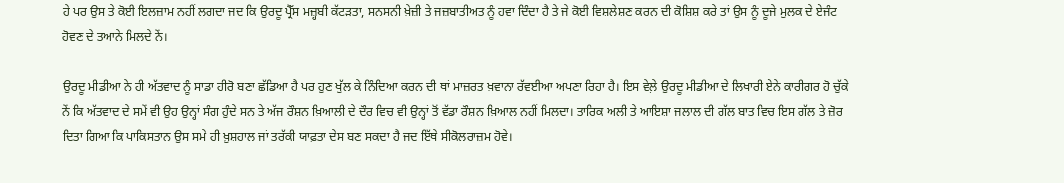ਹੇ ਪਰ ਉਸ ਤੇ ਕੋਈ ਇਲਜ਼ਾਮ ਨਹੀਂ ਲਗਦਾ ਜਦ ਕਿ ਉਰਦੂ ਪ੍ਰੈੱਸ ਮਜ਼੍ਹਬੀ ਕੱਟੜਤਾ, ਸਨਸਨੀ ਖ਼ੇਜ਼ੀ ਤੇ ਜਜ਼ਬਾਤੀਅਤ ਨੂੰ ਹਵਾ ਦਿੰਦਾ ਹੈ ਤੇ ਜੇ ਕੋਈ ਵਿਸ਼ਲੇਸ਼ਣ ਕਰਨ ਦੀ ਕੋਸ਼ਿਸ਼ ਕਰੇ ਤਾਂ ਉਸ ਨੂੰ ਦੂਜੇ ਮੁਲਕ ਦੇ ਏਜੰਟ ਹੋਵਣ ਦੇ ਤਆਨੇ ਮਿਲਦੇ ਨੇਂ।

ਉਰਦੂ ਮੀਡੀਆ ਨੇ ਹੀ ਅੱਤਵਾਦ ਨੂੰ ਸਾਡਾ ਹੀਰੋ ਬਣਾ ਛੱਡਿਆ ਹੈ ਪਰ ਹੁਣ ਖੁੱਲ ਕੇ ਨਿੰਦਿਆ ਕਰਨ ਦੀ ਥਾਂ ਮਾਜ਼ਰਤ ਖ਼ਵਾਨਾ ਰੱਵਈਆ ਅਪਣਾ ਰਿਹਾ ਹੈ। ਇਸ ਵੇਲ਼ੇ ਉਰਦੂ ਮੀਡੀਆ ਦੇ ਲਿਖਾਰੀ ਏਨੇ ਕਾਰੀਗਰ ਹੋ ਚੁੱਕੇ ਨੇਂ ਕਿ ਅੱਤਵਾਦ ਦੇ ਸਮੇਂ ਵੀ ਉਹ ਉਨ੍ਹਾਂ ਸੰਗ ਹੁੰਦੇ ਸਨ ਤੇ ਅੱਜ ਰੌਸ਼ਨ ਖ਼ਿਆਲੀ ਦੇ ਦੌਰ ਵਿਚ ਵੀ ਉਨ੍ਹਾਂ ਤੋਂ ਵੱਡਾ ਰੌਸ਼ਨ ਖ਼ਿਆਲ ਨਹੀਂ ਮਿਲਦਾ। ਤਾਰਿਕ ਅਲੀ ਤੇ ਆਇਸ਼ਾ ਜਲਾਲ ਦੀ ਗੱਲ ਬਾਤ ਵਿਚ ਇਸ ਗੱਲ ਤੇ ਜ਼ੋਰ ਦਿਤਾ ਗਿਆ ਕਿ ਪਾਕਿਸਤਾਨ ਉਸ ਸਮੇ ਹੀ ਖ਼ੁਸ਼ਹਾਲ ਜਾਂ ਤਰੱਕੀ ਯਾਫ਼ਤਾ ਦੇਸ ਬਣ ਸਕਦਾ ਹੈ ਜਦ ਇੱਥੇ ਸੀਕੋਲਰਾਜ਼ਮ ਹੋਵੇ।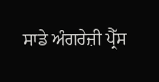ਸਾਡੇ ਅੰਗਰੇਜ਼ੀ ਪ੍ਰੈੱਸ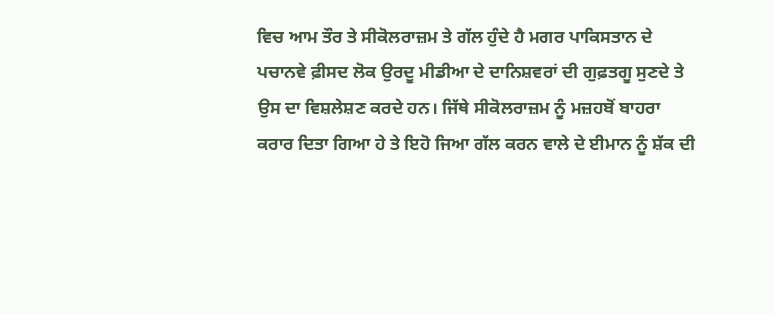ਵਿਚ ਆਮ ਤੌਰ ਤੇ ਸੀਕੋਲਰਾਜ਼ਮ ਤੇ ਗੱਲ ਹੁੰਦੇ ਹੈ ਮਗਰ ਪਾਕਿਸਤਾਨ ਦੇ ਪਚਾਨਵੇ ਫ਼ੀਸਦ ਲੋਕ ਉਰਦੂ ਮੀਡੀਆ ਦੇ ਦਾਨਿਸ਼ਵਰਾਂ ਦੀ ਗੁਫ਼ਤਗੂ ਸੁਣਦੇ ਤੇ ਉਸ ਦਾ ਵਿਸ਼ਲੇਸ਼ਣ ਕਰਦੇ ਹਨ। ਜਿੱਥੇ ਸੀਕੋਲਰਾਜ਼ਮ ਨੂੰ ਮਜ਼ਹਬੋਂ ਬਾਹਰਾ ਕਰਾਰ ਦਿਤਾ ਗਿਆ ਹੇ ਤੇ ਇਹੋ ਜਿਆ ਗੱਲ ਕਰਨ ਵਾਲੇ ਦੇ ਈਮਾਨ ਨੂੰ ਸ਼ੱਕ ਦੀ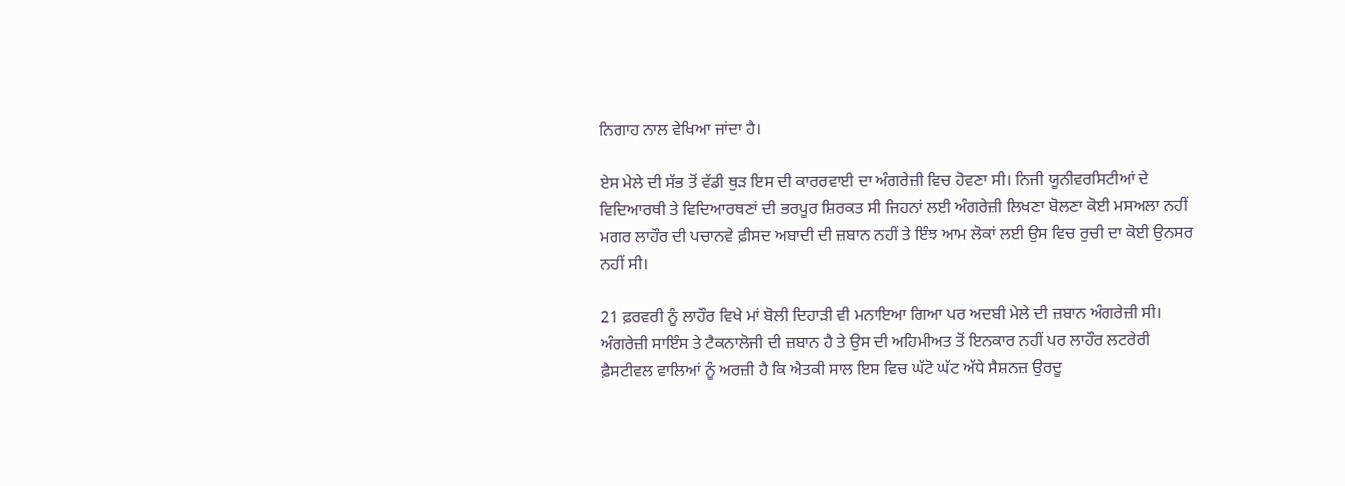ਨਿਗਾਹ ਨਾਲ ਵੇਖਿਆ ਜਾਂਦਾ ਹੈ।

ਏਸ ਮੇਲੇ ਦੀ ਸੱਭ ਤੋਂ ਵੱਡੀ ਥੁੜ ਇਸ ਦੀ ਕਾਰਰਵਾਈ ਦਾ ਅੰਗਰੇਜ਼ੀ ਵਿਚ ਹੋਵਣਾ ਸੀ। ਨਿਜੀ ਯੂਨੀਵਰਸਿਟੀਆਂ ਦੇ ਵਿਦਿਆਰਥੀ ਤੇ ਵਿਦਿਆਰਥਣਾਂ ਦੀ ਭਰਪੂਰ ਸ਼ਿਰਕਤ ਸੀ ਜਿਹਨਾਂ ਲਈ ਅੰਗਰੇਜ਼ੀ ਲਿਖਣਾ ਬੋਲਣਾ ਕੋਈ ਮਸਅਲਾ ਨਹੀਂ ਮਗਰ ਲਾਹੌਰ ਦੀ ਪਚਾਨਵੇ ਫ਼ੀਸਦ ਅਬਾਦੀ ਦੀ ਜ਼ਬਾਨ ਨਹੀਂ ਤੇ ਇੰਝ ਆਮ ਲੋਕਾਂ ਲਈ ਉਸ ਵਿਚ ਰੁਚੀ ਦਾ ਕੋਈ ਉਨਸਰ ਨਹੀਂ ਸੀ।

21 ਫ਼ਰਵਰੀ ਨੂੰ ਲਾਹੌਰ ਵਿਖੇ ਮਾਂ ਬੋਲੀ ਦਿਹਾੜੀ ਵੀ ਮਨਾਇਆ ਗਿਆ ਪਰ ਅਦਬੀ ਮੇਲੇ ਦੀ ਜ਼ਬਾਨ ਅੰਗਰੇਜ਼ੀ ਸੀ। ਅੰਗਰੇਜ਼ੀ ਸਾਇੰਸ ਤੇ ਟੈਕਨਾਲੋਜੀ ਦੀ ਜ਼ਬਾਨ ਹੈ ਤੇ ਉਸ ਦੀ ਅਹਿਮੀਅਤ ਤੋਂ ਇਨਕਾਰ ਨਹੀਂ ਪਰ ਲਾਹੌਰ ਲਟਰੇਰੀ ਫ਼ੈਸਟੀਵਲ ਵਾਲਿਆਂ ਨੂੰ ਅਰਜ਼ੀ ਹੈ ਕਿ ਐਤਕੀ ਸਾਲ ਇਸ ਵਿਚ ਘੱਟੋ ਘੱਟ ਅੱਧੇ ਸੈਸ਼ਨਜ਼ ਉਰਦੂ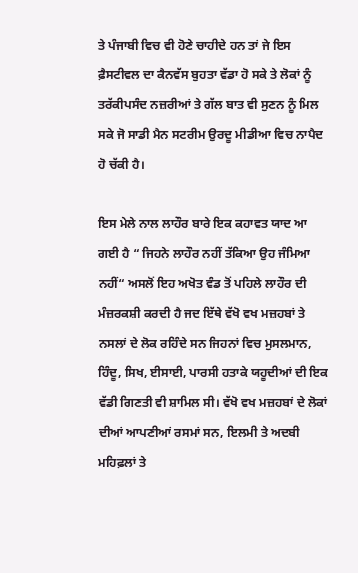ਤੇ ਪੰਜਾਬੀ ਵਿਚ ਵੀ ਹੋਣੇ ਚਾਹੀਦੇ ਹਨ ਤਾਂ ਜੇ ਇਸ ਫ਼ੈਸਟੀਵਲ ਦਾ ਕੈਨਵੱਸ ਬੁਹਤਾ ਵੱਡਾ ਹੋ ਸਕੇ ਤੇ ਲੋਕਾਂ ਨੂੰ ਤਰੱਕੀਪਸੰਦ ਨਜ਼ਰੀਆਂ ਤੇ ਗੱਲ ਬਾਤ ਵੀ ਸੁਣਨ ਨੂੰ ਮਿਲ ਸਕੇ ਜੋ ਸਾਡੀ ਮੈਨ ਸਟਰੀਮ ਉਰਦੂ ਮੀਡੀਆ ਵਿਚ ਨਾਪੈਦ ਹੋ ਚੱਕੀ ਹੈ।

ਇਸ ਮੇਲੇ ਨਾਲ ਲਾਹੌਰ ਬਾਰੇ ਇਕ ਕਹਾਵਤ ਯਾਦ ਆ ਗਈ ਹੈ “ ਜਿਹਨੇ ਲਾਹੌਰ ਨਹੀਂ ਤੱਕਿਆ ਉਹ ਜੰਮਿਆ ਨਹੀਂ“ ਅਸਲੋਂ ਇਹ ਅਖੋਤ ਵੰਡ ਤੋਂ ਪਹਿਲੇ ਲਾਹੌਰ ਦੀ ਮੰਜ਼ਰਕਸ਼ੀ ਕਰਦੀ ਹੈ ਜਦ ਇੱਥੇ ਵੱਖੋ ਵਖ ਮਜ਼ਹਬਾਂ ਤੇ ਨਸਲਾਂ ਦੇ ਲੋਕ ਰਹਿੰਦੇ ਸਨ ਜਿਹਨਾਂ ਵਿਚ ਮੁਸਲਮਾਨ, ਹਿੰਦੂ, ਸਿਖ, ਈਸਾਈ, ਪਾਰਸੀ ਹਤਾਕੇ ਯਹੂਦੀਆਂ ਦੀ ਇਕ ਵੱਡੀ ਗਿਣਤੀ ਵੀ ਸ਼ਾਮਿਲ ਸੀ। ਵੱਖੋ ਵਖ ਮਜ਼ਹਬਾਂ ਦੇ ਲੋਕਾਂ ਦੀਆਂ ਆਪਣੀਆਂ ਰਸਮਾਂ ਸਨ, ਇਲਮੀ ਤੇ ਅਦਬੀ ਮਹਿਫ਼ਲਾਂ ਤੇ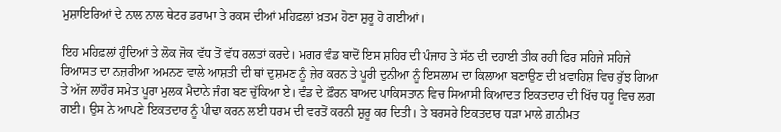ਮੁਸ਼ਾਇਰਿਆਂ ਦੇ ਨਾਲ ਨਾਲ ਥੇਟਰ ਡਰਾਮਾ ਤੇ ਰਕਸ ਦੀਆਂ ਮਹਿਫ਼ਲਾਂ ਖ਼ਤਮ ਹੋਣਾ ਸ਼ੁਰੂ ਹੋ ਗਈਆਂ।

ਇਹ ਮਹਿਫ਼ਲਾਂ ਹੁੰਦਿਆਂ ਤੇ ਲੋਕ ਜੋਕ ਵੱਧ ਤੋਂ ਵੱਧ ਰਲਤਾਂ ਕਰਦੇ। ਮਗਰ ਵੰਡ ਬਾਦੋਂ ਇਸ ਸ਼ਹਿਰ ਦੀ ਪੰਜਾਹ ਤੇ ਸੱਠ ਦੀ ਦਹਾਈ ਤੀਕ ਰਹੀ ਫਿਰ ਸਹਿਜੇ ਸਹਿਜੇ ਰਿਆਸਤ ਦਾ ਨਜ਼ਰੀਆ ਅਮਨਣ ਵਾਲੇ ਆਸ਼ਤੀ ਦੀ ਥਾਂ ਦੁਸ਼ਮਣ ਨੂੰ ਜ਼ੇਰ ਕਰਨ ਤੇ ਪੂਰੀ ਦੁਨੀਆ ਨੂੰ ਇਸਲਾਮ ਦਾ ਕਿਲਾਆ ਬਣਾਉਣ ਦੀ ਖ਼ਵਾਹਿਸ਼ ਵਿਚ ਰੁੱਝ ਗਿਆ ਤੇ ਅੱਜ ਲਾਹੌਰ ਸਮੇਤ ਪੂਰਾ ਮੁਲਕ ਮੈਦਾਨੇ ਜੰਗ ਬਣ ਚੁੱਕਿਆ ਏ। ਵੰਡ ਦੇ ਫ਼ੌਰਨ ਬਾਅਦ ਪਾਕਿਸਤਾਨ ਵਿਚ ਸਿਆਸੀ ਕਿਆਦਤ ਇਕਤਦਾਰ ਦੀ ਖਿੱਚ ਧਰੂ ਵਿਚ ਲਗ ਗਈ। ਉਸ ਨੇ ਆਪਣੇ ਇਕਤਦਾਰ ਨੂੰ ਪੀਢਾ ਕਰਨ ਲਈ ਧਰਮ ਦੀ ਵਰਤੋਂ ਕਰਨੀ ਸ਼ੁਰੂ ਕਰ ਦਿਤੀ। ਤੇ ਬਰਸਰੇ ਇਕਤਦਾਰ ਧੜਾ ਮਾਲੇ ਗ਼ਨੀਮਤ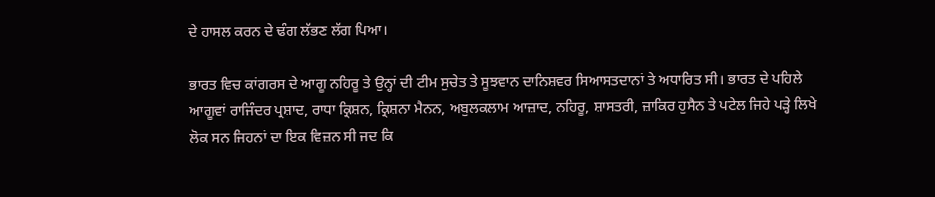ਦੇ ਹਾਸਲ ਕਰਨ ਦੇ ਢੰਗ ਲੱਭਣ ਲੱਗ ਪਿਆ।

ਭਾਰਤ ਵਿਚ ਕਾਂਗਰਸ ਦੇ ਆਗੂ ਨਹਿਰੂ ਤੇ ਉਨ੍ਹਾਂ ਦੀ ਟੀਮ ਸੁਚੇਤ ਤੇ ਸੂਝਵਾਨ ਦਾਨਿਸ਼ਵਰ ਸਿਆਸਤਦਾਨਾਂ ਤੇ ਅਧਾਰਿਤ ਸੀ। ਭਾਰਤ ਦੇ ਪਹਿਲੇ ਆਗੂਵਾਂ ਰਾਜਿੰਦਰ ਪ੍ਰਸ਼ਾਦ, ਰਾਧਾ ਕ੍ਰਿਸ਼ਨ, ਕ੍ਰਿਸ਼ਨਾ ਮੈਨਨ, ਅਬੁਲਕਲਾਮ ਆਜ਼ਾਦ, ਨਹਿਰੂ, ਸ਼ਾਸਤਰੀ, ਜ਼ਾਕਿਰ ਹੁਸੈਨ ਤੇ ਪਟੇਲ ਜਿਹੇ ਪੜ੍ਹੇ ਲਿਖੇ ਲੋਕ ਸਨ ਜਿਹਨਾਂ ਦਾ ਇਕ ਵਿਜ਼ਨ ਸੀ ਜਦ ਕਿ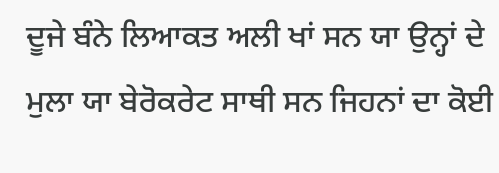ਦੂਜੇ ਬੰਨੇ ਲਿਆਕਤ ਅਲੀ ਖਾਂ ਸਨ ਯਾ ਉਨ੍ਹਾਂ ਦੇ ਮੁਲਾ ਯਾ ਬੇਰੋਕਰੇਟ ਸਾਥੀ ਸਨ ਜਿਹਨਾਂ ਦਾ ਕੋਈ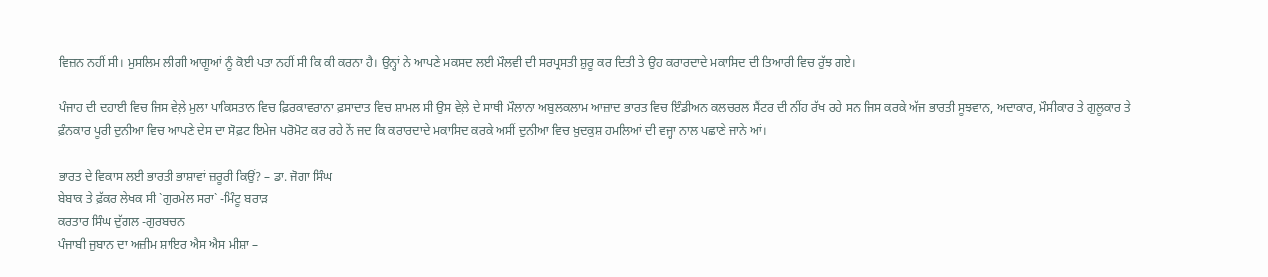ਵਿਜ਼ਨ ਨਹੀਂ ਸੀ। ਮੁਸਲਿਮ ਲੀਗੀ ਆਗੂਆਂ ਨੂੰ ਕੋਈ ਪਤਾ ਨਹੀਂ ਸੀ ਕਿ ਕੀ ਕਰਨਾ ਹੈ। ਉਨ੍ਹਾਂ ਨੇ ਆਪਣੇ ਮਕਸਦ ਲਈ ਮੌਲਵੀ ਦੀ ਸਰਪ੍ਰਸਤੀ ਸ਼ੁਰੂ ਕਰ ਦਿਤੀ ਤੇ ਉਹ ਕਰਾਰਦਾਦੇ ਮਕਾਸਿਦ ਦੀ ਤਿਆਰੀ ਵਿਚ ਰੁੱਝ ਗਏ।

ਪੰਜਾਹ ਦੀ ਦਹਾਈ ਵਿਚ ਜਿਸ ਵੇਲ਼ੇ ਮੁਲਾ ਪਾਕਿਸਤਾਨ ਵਿਚ ਫ਼ਿਰਕਾਵਰਾਨਾ ਫ਼ਸਾਦਾਤ ਵਿਚ ਸ਼ਾਮਲ ਸੀ ਉਸ ਵੇਲ਼ੇ ਦੇ ਸਾਥੀ ਮੌਲਾਨਾ ਅਬੁਲਕਲਾਮ ਆਜ਼ਾਦ ਭਾਰਤ ਵਿਚ ਇੰਡੀਅਨ ਕਲਚਰਲ ਸੈਂਟਰ ਦੀ ਨੀਂਹ ਰੱਖ ਰਹੇ ਸਨ ਜਿਸ ਕਰਕੇ ਅੱਜ ਭਾਰਤੀ ਸੂਝਵਾਨ, ਅਦਾਕਾਰ, ਮੌਸੀਕਾਰ ਤੇ ਗੁਲੂਕਾਰ ਤੇ ਫ਼ੰਨਕਾਰ ਪੂਰੀ ਦੁਨੀਆ ਵਿਚ ਆਪਣੇ ਦੇਸ ਦਾ ਸੋਫ਼ਟ ਇਮੇਜ ਪਰੋਮੋਟ ਕਰ ਰਹੇ ਨੇਂ ਜਦ ਕਿ ਕਰਾਰਦਾਦੇ ਮਕਾਸਿਦ ਕਰਕੇ ਅਸੀਂ ਦੁਨੀਆ ਵਿਚ ਖ਼ੁਦਕੁਸ਼ ਹਮਲਿਆਂ ਦੀ ਵਜ੍ਹਾ ਨਾਲ ਪਛਾਣੇ ਜਾਨੇ ਆਂ।

ਭਾਰਤ ਦੇ ਵਿਕਾਸ ਲਈ ਭਾਰਤੀ ਭਾਸ਼ਾਵਾਂ ਜ਼ਰੂਰੀ ਕਿਉਂ? – ਡਾ. ਜੋਗਾ ਸਿੰਘ
ਬੇਬਾਕ ਤੇ ਫ਼ੱਕਰ ਲੇਖਕ ਸੀ `ਗੁਰਮੇਲ ਸਰਾ` -ਮਿੰਟੂ ਬਰਾੜ
ਕਰਤਾਰ ਸਿੰਘ ਦੁੱਗਲ -ਗੁਰਬਚਨ
ਪੰਜਾਬੀ ਜੁਬਾਨ ਦਾ ਅਜ਼ੀਮ ਸ਼ਾਇਰ ਐਸ ਐਸ ਮੀਸ਼ਾ –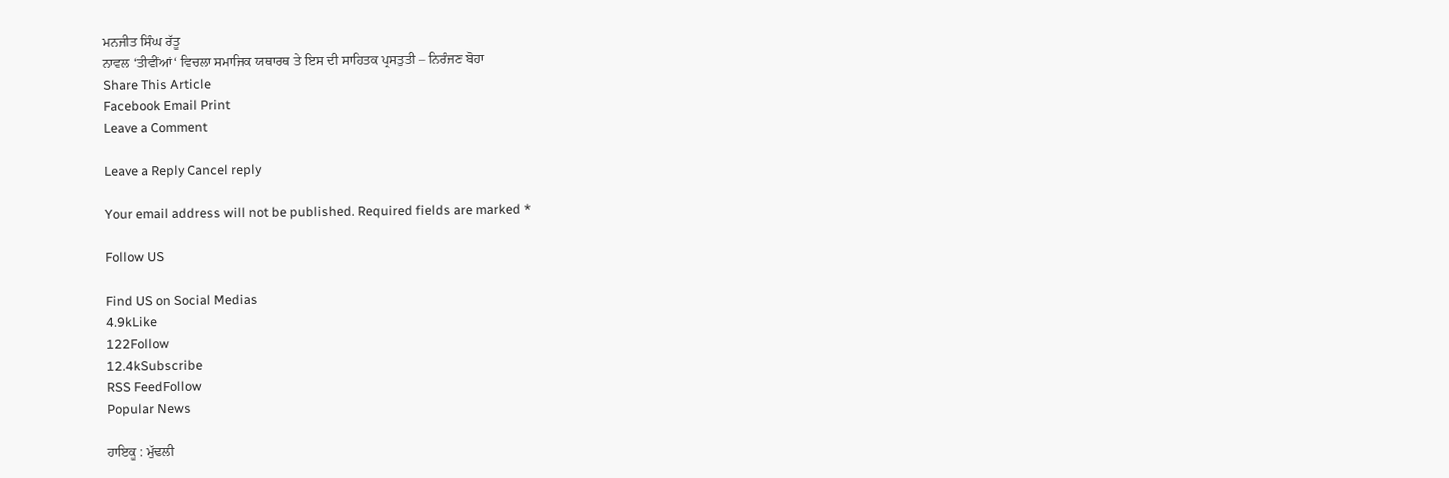ਮਨਜੀਤ ਸਿੰਘ ਰੱਤੂ
ਨਾਵਲ ‘ਤੀਵੀਂਆਂ‘ ਵਿਚਲਾ ਸਮਾਜਿਕ ਯਥਾਰਥ ਤੇ ਇਸ ਦੀ ਸਾਹਿਤਕ ਪ੍ਰਸਤੁਤੀ – ਨਿਰੰਜਣ ਬੋਹਾ
Share This Article
Facebook Email Print
Leave a Comment

Leave a Reply Cancel reply

Your email address will not be published. Required fields are marked *

Follow US

Find US on Social Medias
4.9kLike
122Follow
12.4kSubscribe
RSS FeedFollow
Popular News

ਹਾਇਕੂ : ਮੁੱਢਲੀ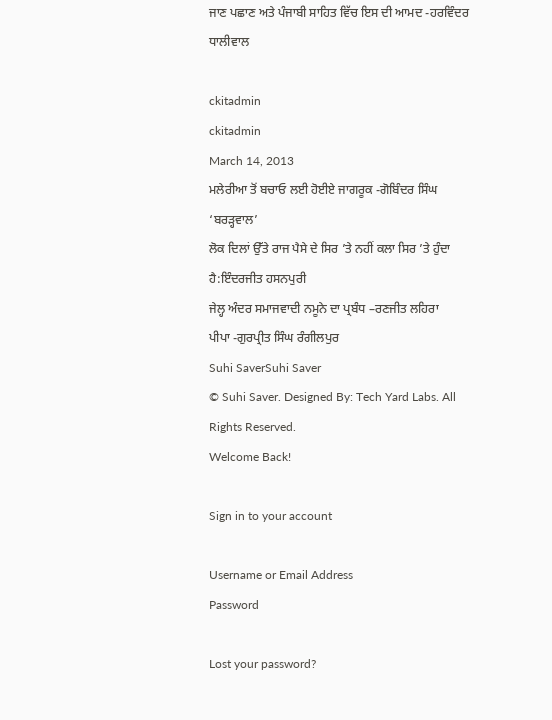ਜਾਣ ਪਛਾਣ ਅਤੇ ਪੰਜਾਬੀ ਸਾਹਿਤ ਵਿੱਚ ਇਸ ਦੀ ਆਮਦ -ਹਰਵਿੰਦਰ ਧਾਲੀਵਾਲ

ckitadmin
ckitadmin
March 14, 2013
ਮਲੇਰੀਆ ਤੋਂ ਬਚਾਓ ਲਈ ਹੋਈਏ ਜਾਗਰੂਕ -ਗੋਬਿੰਦਰ ਸਿੰਘ ‘ਬਰੜ੍ਹਵਾਲ’
ਲੋਕ ਦਿਲਾਂ ਉੱਤੇ ਰਾਜ ਪੈਸੇ ਦੇ ਸਿਰ ’ਤੇ ਨਹੀਂ ਕਲਾ ਸਿਰ ’ਤੇ ਹੁੰਦਾ ਹੈ:ਇੰਦਰਜੀਤ ਹਸਨਪੁਰੀ
ਜੇਲ੍ਹ ਅੰਦਰ ਸਮਾਜਵਾਦੀ ਨਮੂਨੇ ਦਾ ਪ੍ਰਬੰਧ –ਰਣਜੀਤ ਲਹਿਰਾ
ਪੀਪਾ -ਗੁਰਪ੍ਰੀਤ ਸਿੰਘ ਰੰਗੀਲਪੁਰ
Suhi SaverSuhi Saver
© Suhi Saver. Designed By: Tech Yard Labs. All Rights Reserved.
Welcome Back!

Sign in to your account

Username or Email Address
Password

Lost your password?